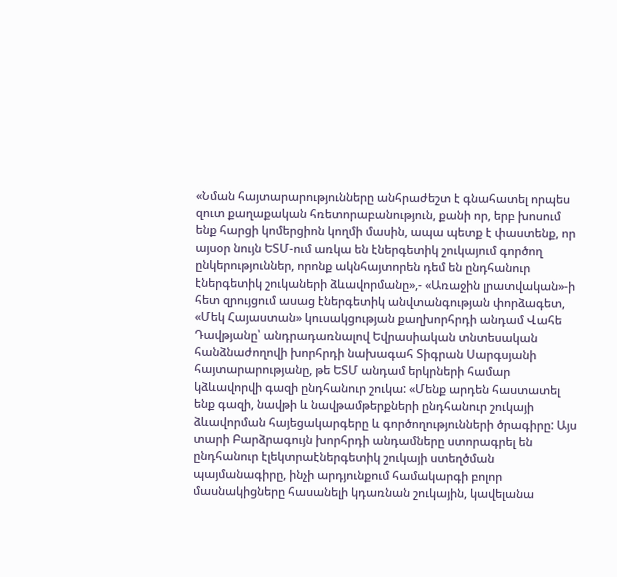«Նման հայտարարությունները անհրաժեշտ է գնահատել որպես զուտ քաղաքական հռետորաբանություն, քանի որ, երբ խոսում ենք հարցի կոմերցիոն կողմի մասին, ապա պետք է փաստենք, որ այսօր նույն ԵՏՄ-ում առկա են էներգետիկ շուկայում գործող ընկերություններ, որոնք ակնհայտորեն դեմ են ընդհանուր էներգետիկ շուկաների ձևավորմանը»,- «Առաջին լրատվական»-ի հետ զրույցում ասաց էներգետիկ անվտանգության փորձագետ, «Մեկ Հայաստան» կուսակցության քաղխորհրդի անդամ Վահե Դավթյանը՝ անդրադառնալով Եվրասիական տնտեսական հանձնաժողովի խորհրդի նախագահ Տիգրան Սարգսյանի հայտարարությանը, թե ԵՏՄ անդամ երկրների համար կձևավորվի գազի ընդհանուր շուկա: «Մենք արդեն հաստատել ենք գազի, նավթի և նավթամթերքների ընդհանուր շուկայի ձևավորման հայեցակարգերը և գործողությունների ծրագիրը: Այս տարի Բարձրագույն խորհրդի անդամները ստորագրել են ընդհանուր էլեկտրաէներգետիկ շուկայի ստեղծման պայմանագիրը, ինչի արդյունքում համակարգի բոլոր մասնակիցները հասանելի կդառնան շուկային, կավելանա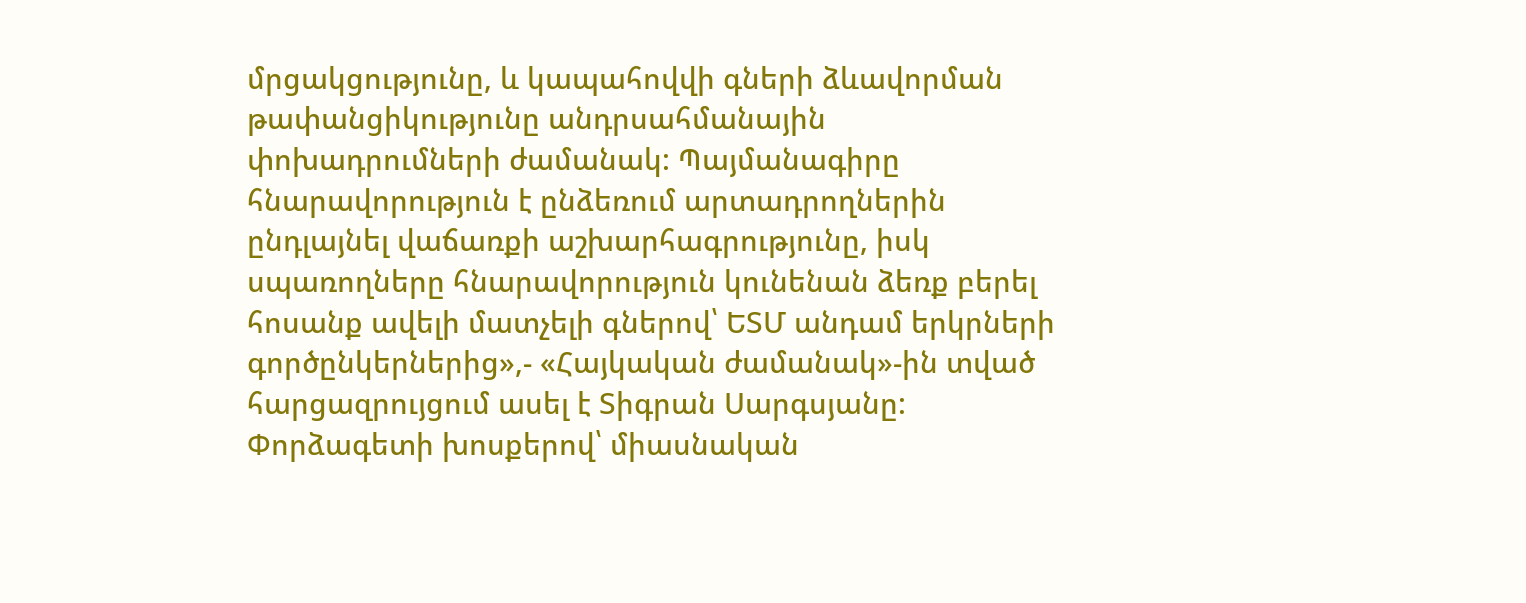մրցակցությունը, և կապահովվի գների ձևավորման թափանցիկությունը անդրսահմանային փոխադրումների ժամանակ: Պայմանագիրը հնարավորություն է ընձեռում արտադրողներին ընդլայնել վաճառքի աշխարհագրությունը, իսկ սպառողները հնարավորություն կունենան ձեռք բերել հոսանք ավելի մատչելի գներով՝ ԵՏՄ անդամ երկրների գործընկերներից»,- «Հայկական ժամանակ»-ին տված հարցազրույցում ասել է Տիգրան Սարգսյանը:
Փորձագետի խոսքերով՝ միասնական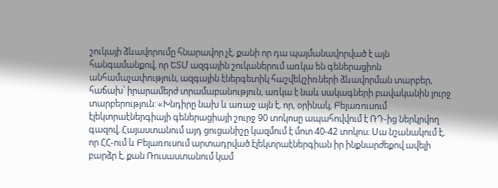շուկայի ձևավորումը հնարավոր չէ, քանի որ դա պայմանավորված է այն հանգամանքով, որ ԵՏՄ ազգային շուկաներում առկա են գեներացիոն անհամաչափություն, ազգային էներգետիկ հաշվեկշիռների ձևավորման տարբեր, հաճախ՝ իրարամերժ տրամաբանություն, առկա է նաև սակագների բավականին լուրջ տարբերություն: «Խնդիրը նախ և առաջ այն է, որ, օրինակ, Բելառուսում էլեկտրաէներգիայի գեներացիայի շուրջ 90 տոկոսը ապահովվում է ՌԴ-ից ներկրվող գազով, Հայաստանում այդ ցուցանիշը կազմում է մոտ 40-42 տոկոս։ Սա նշանակում է, որ ՀՀ-ում և Բելառուսում արտադրված էլեկտրաէներգիան իր ինքնարժեքով ավելի բարձր է, քան Ռուսաստանում կամ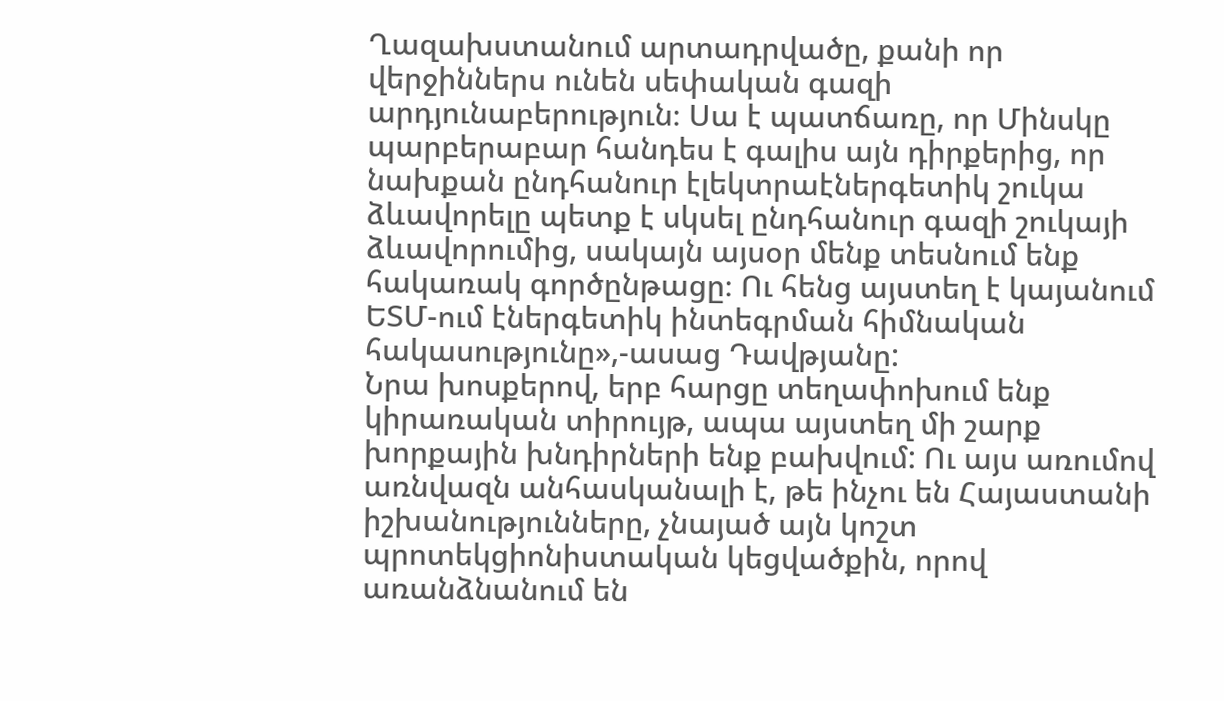Ղազախստանում արտադրվածը, քանի որ վերջիններս ունեն սեփական գազի արդյունաբերություն։ Սա է պատճառը, որ Մինսկը պարբերաբար հանդես է գալիս այն դիրքերից, որ նախքան ընդհանուր էլեկտրաէներգետիկ շուկա ձևավորելը պետք է սկսել ընդհանուր գազի շուկայի ձևավորումից, սակայն այսօր մենք տեսնում ենք հակառակ գործընթացը։ Ու հենց այստեղ է կայանում ԵՏՄ-ում էներգետիկ ինտեգրման հիմնական հակասությունը»,-ասաց Դավթյանը:
Նրա խոսքերով, երբ հարցը տեղափոխում ենք կիրառական տիրույթ, ապա այստեղ մի շարք խորքային խնդիրների ենք բախվում: Ու այս առումով առնվազն անհասկանալի է, թե ինչու են Հայաստանի իշխանությունները, չնայած այն կոշտ պրոտեկցիոնիստական կեցվածքին, որով առանձնանում են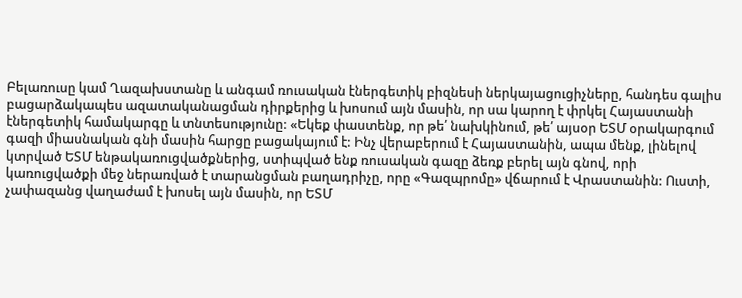Բելառուսը կամ Ղազախստանը և անգամ ռուսական էներգետիկ բիզնեսի ներկայացուցիչները, հանդես գալիս բացարձակապես ազատականացման դիրքերից և խոսում այն մասին, որ սա կարող է փրկել Հայաստանի էներգետիկ համակարգը և տնտեսությունը: «Եկեք փաստենք, որ թե՛ նախկինում, թե՛ այսօր ԵՏՄ օրակարգում գազի միասնական գնի մասին հարցը բացակայում է: Ինչ վերաբերում է Հայաստանին, ապա մենք, լինելով կտրված ԵՏՄ ենթակառուցվածքներից, ստիպված ենք ռուսական գազը ձեռք բերել այն գնով, որի կառուցվածքի մեջ ներառված է տարանցման բաղադրիչը, որը «Գազպրոմը» վճարում է Վրաստանին: Ուստի, չափազանց վաղաժամ է խոսել այն մասին, որ ԵՏՄ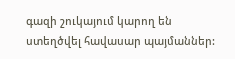գազի շուկայում կարող են ստեղծվել հավասար պայմաններ: